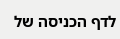לדף הכניסה של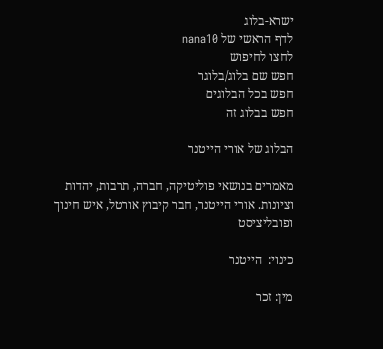ישרא-בלוג
לדף הראשי של nana10
לחצו לחיפוש
חפש שם בלוג/בלוגר
חפש בכל הבלוגים
חפש בבלוג זה

הבלוג של אורי הייטנר

מאמרים בנושאי פוליטיקה, חברה, תרבות, יהדות וציונות. אורי הייטנר, חבר קיבוץ אורטל, איש חינוך ופובליציסט

כינוי:  הייטנר

מין: זכר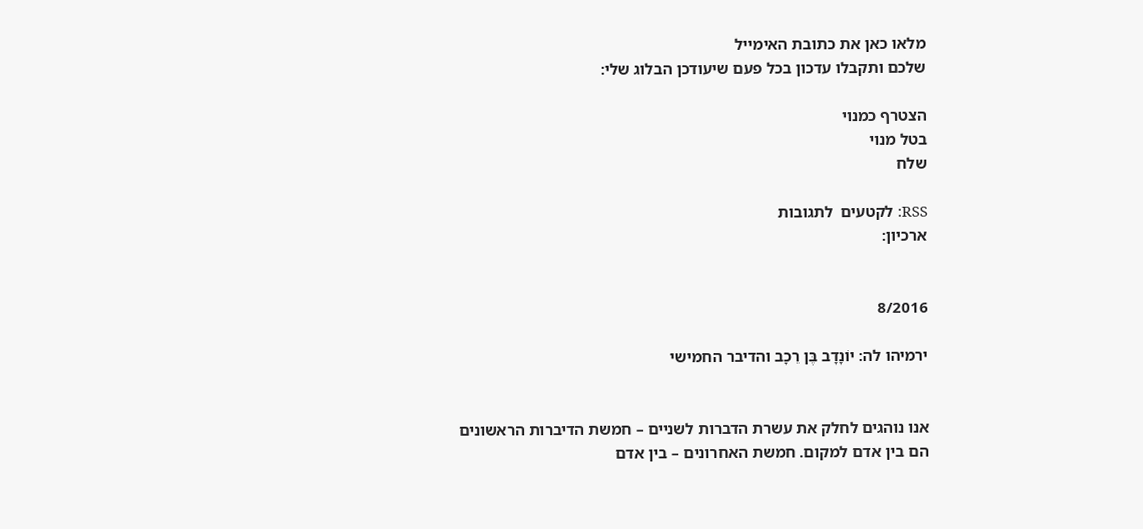מלאו כאן את כתובת האימייל
שלכם ותקבלו עדכון בכל פעם שיעודכן הבלוג שלי:

הצטרף כמנוי
בטל מנוי
שלח

RSS: לקטעים  לתגובות
ארכיון:


8/2016

ירמיהו לה: יוֹנָדָב בֶּן רֵכָב והדיבר החמישי


אנו נוהגים לחלק את עשרת הדברות לשניים – חמשת הדיברות הראשונים הם בין אדם למקום. חמשת האחרונים – בין אדם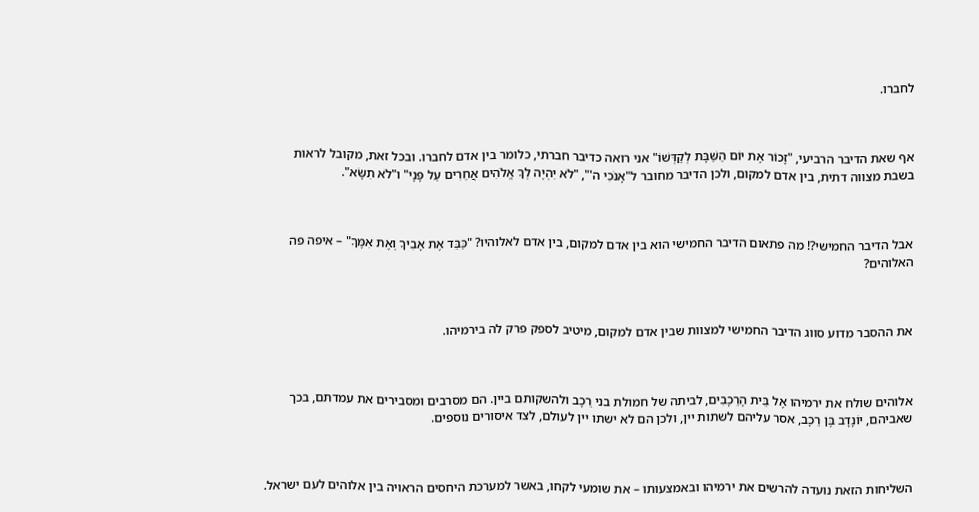לחברו.



אף שאת הדיבר הרביעי, "זָכוֹר אֶת יוֹם הַשַּׁבָּת לְקַדְּשׁוֹ" אני רואה כדיבר חברתי, כלומר בין אדם לחברו. ובכל זאת, מקובל לראות בשבת מצווה דתית, בין אדם למקום, ולכן הדיבר מחובר ל"אָנֹכִי ה'", "לֹא יִהְיֶה לְךָ אֱלֹהִים אֲחֵרִים עַל פָּנָי" ו"לֹא תִשָּׂא".



אבל הדיבר החמישי?! מה פתאום הדיבר החמישי הוא בין אדם למקום, בין אדם לאלוהיו? "כַּבֵּד אֶת אָבִיךָ וְאֶת אִמֶּךָ" – איפה פה האלוהים?



את ההסבר מדוע סווג הדיבר החמישי למצוות שבין אדם למקום, מיטיב לספק פרק לה בירמיהו.



אלוהים שולח את ירמיהו אֶל בֵּית הָרֵכָבִים, לביתה של חמולת בני רֵכָב ולהשקותם ביין. הם מסרבים ומסבירים את עמדתם, בכך שאביהם, יוֹנָדָב בֶּן רֵכָב, אסר עליהם לשתות יין, ולכן הם לא ישתו יין לעולם, לצד איסורים נוספים.



השליחות הזאת נועדה להרשים את ירמיהו ובאמצעותו – את שומעי לקחו, באשר למערכת היחסים הראויה בין אלוהים לעם ישראל.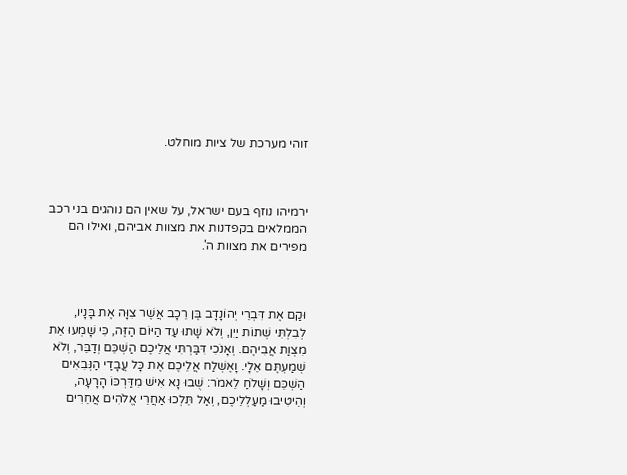זוהי מערכת של ציות מוחלט.



ירמיהו נוזף בעם ישראל, על שאין הם נוהגים בני רכב הממלאים בקפדנות את מצוות אביהם, ואילו הם מפירים את מצוות ה'.



וּקַם אֶת דִּבְרֵי יְהוֹנָדָב בֶּן רֵכָב אֲשֶׁר צִוָּה אֶת בָּנָיו, לְבִלְתִּי שְׁתוֹת יַיִן, וְלֹא שָׁתוּ עַד הַיּוֹם הַזֶּה, כִּי שָׁמְעוּ אֵת מִצְוַת אֲבִיהֶם. וְאָנֹכִי דִּבַּרְתִּי אֲלֵיכֶם הַשְׁכֵּם וְדַבֵּר, וְלֹא שְׁמַעְתֶּם אֵלָי. וָאֶשְׁלַח אֲלֵיכֶם אֶת כָּל עֲבָדַי הַנְּבִאִים הַשְׁכֵּם וְשָׁלֹחַ לֵאמֹר: שֻׁבוּ נָא אִישׁ מִדַּרְכּוֹ הָרָעָה, וְהֵיטִיבוּ מַעַלְלֵיכֶם, וְאַל תֵּלְכוּ אַחֲרֵי אֱלֹהִים אֲחֵרִים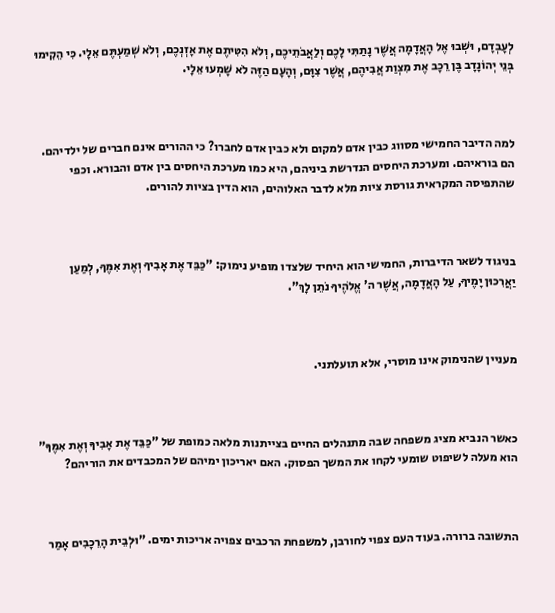לְעָבְדָם, וּשְׁבוּ אֶל הָאֲדָמָה אֲשֶׁר נָתַתִּי לָכֶם וְלַאֲבֹתֵיכֶם, וְלֹא הִטִּיתֶם אֶת אָזְנְכֶם, וְלֹא שְׁמַעְתֶּם אֵלָי. כִּי הֵקִימוּ בְּנֵי יְהוֹנָדָב בֶּן רֵכָב אֶת מִצְוַת אֲבִיהֶם, אֲשֶׁר צִוָּם, וְהָעָם הַזֶּה לֹא שָׁמְעוּ אֵלָי.



למה הדיבר החמישי מסווג כבין אדם למקום ולא כבין אדם לחברו? כי ההורים אינם חברים של ילדיהם. הם בוראיהם. ומערכת היחסים הנדרשת ביניהם, היא כמו מערכת היחסים בין אדם והבורא. וכפי שהתפיסה המקראית גורסת ציות מלא לדבר האלוהים, הוא הדין בציות להורים.



בניגוד לשאר הדיברות, החמישי הוא היחיד שלצדו מופיע נימוק: "כַּבֵּד אֶת אָבִיךָ וְאֶת אִמֶּךָ, לְמַעַן יַאֲרִכוּן יָמֶיךָ, עַל הָאֲדָמָה, אֲשֶׁר ה' אֱלֹהֶיךָ נֹתֵן לָךְ".



מעניין שהנימוק אינו מוסרי, אלא תועלתני.



כאשר הנביא מציג משפחה שבה מתנהלים החיים בצייתנות מלאה כמופת של "כַּבֵּד אֶת אָבִיךָ וְאֶת אִמֶּךָ" הוא מעלה לשיפוט שומעי לקחו את המשך הפסוק. האם יאריכון ימיהם של המכבדים את הוריהם?



התשובה ברורה. בעוד העם צפוי לחורבן, למשפחת הרכבים צפויה אריכות ימים. "וּלְבֵית הָרֵכָבִים אָמַר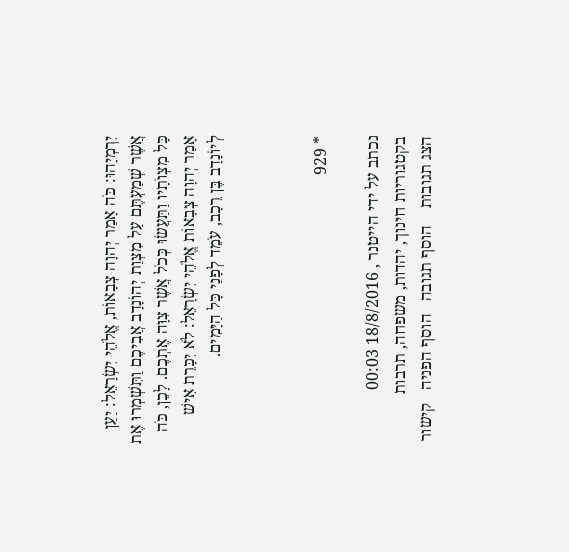יִרְמְיָהוּ: כֹּה אָמַר יְהוָה צְבָאוֹת, אֱלֹהֵי יִשְׂרָאֵל: יַעַן אֲשֶׁר שְׁמַעְתֶּם עַל מִצְוַת יְהוֹנָדָב אֲבִיכֶם וַתִּשְׁמְרוּ אֶת כָּל מִצְו‍ֹתָיו וַתַּעֲשׂוּ כְּכֹל אֲשֶׁר צִוָּה אֶתְכֶם. לָכֵן, כֹּה אָמַר יְהוָה צְבָאוֹת אֱלֹהֵי יִשְׂרָאֵל: לֹא יִכָּרֵת אִישׁ לְיוֹנָדָב בֶּן רֵכָב, עֹמֵד לְפָנַי כָּל הַיָּמִים.



* 929

נכתב על ידי הייטנר , 18/8/2016 00:03   בקטגוריות חינוך, יהדות, משפחה, תרבות
הצג תגובות    הוסף תגובה   הוסף הפניה   קישור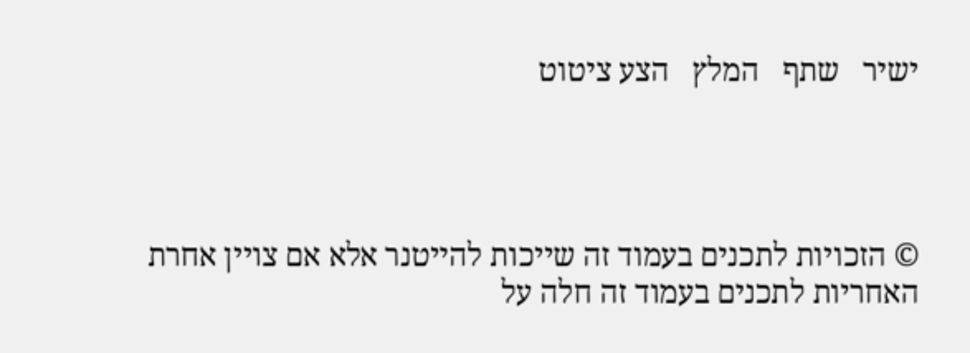ישיר   שתף   המלץ   הצע ציטוט




© הזכויות לתכנים בעמוד זה שייכות להייטנר אלא אם צויין אחרת
האחריות לתכנים בעמוד זה חלה על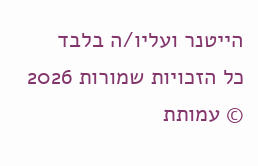הייטנר ועליו/ה בלבד
כל הזכויות שמורות 2026 © עמותת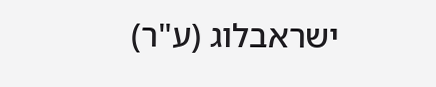ישראבלוג (ע"ר)